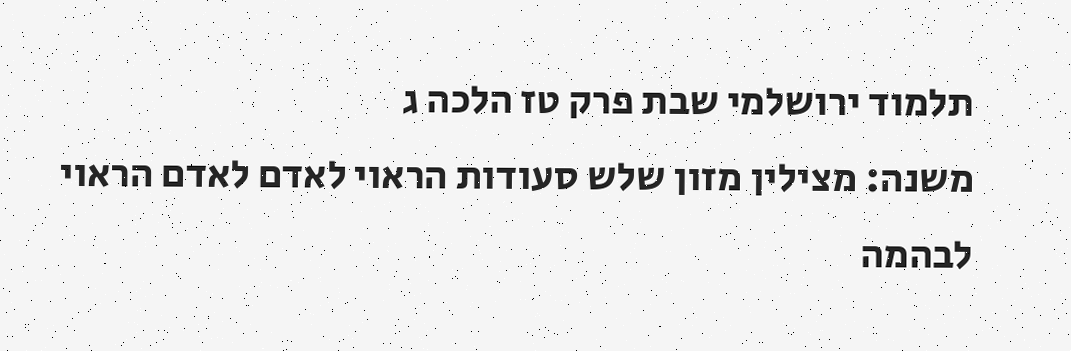תלמוד ירושלמי שבת פרק טז הלכה ג
משנה: מצילין מזון שלש סעודות הראוי לאדם לאדם הראוי לבהמה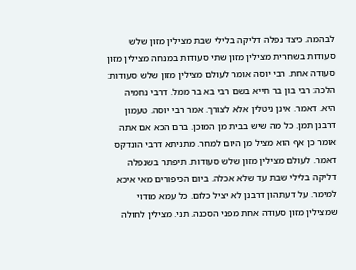לבהמה. כיצד נפלה דליקה בלילי שבת מצילין מזון שלש סעודות בשחרית מצילין מזון שתי סעודות במנחה מצילין מזון סעודה אחת. רבי יוסה אומר לעולם מצילין מזון שלש סעודות: הלכה: רבי בון בר חייא בשם רבי בא בר ממל. דרבי נחמיה היא. דאמר. אינן ניטלין אלא לצורך. אמר רבי יוסה. טעמון דרבנן תמן. כל מה שיש בבית מן המוכן. ברם הכא אם אתה אומר כן אף הוא מציל מן היום למחר. מתניתא דרבי הונדקס דאמר. לעולם מצילין מזון שלש סעודות. תיפתר בשנפלה דליקה בלילי שבת עד שלא אכלה. ביום הכיפורים מאי איכא למימר. על דעתהון דרבנן לא יציל כלום. כל עמא מודוי שמצילין מזון סעודה אחת מפני הסכנה. תני. מצילין לחולה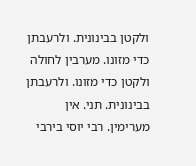ולקטן בבינונית. ולרעבתן כדי מזונו. מערבין לחולה ולקטן כדי מזונו. ולרעבתן בבינונית. תני. אין מערימין. רבי יוסי בירבי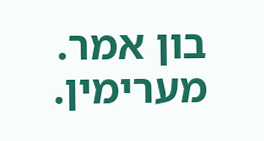בון אמר. מערימין.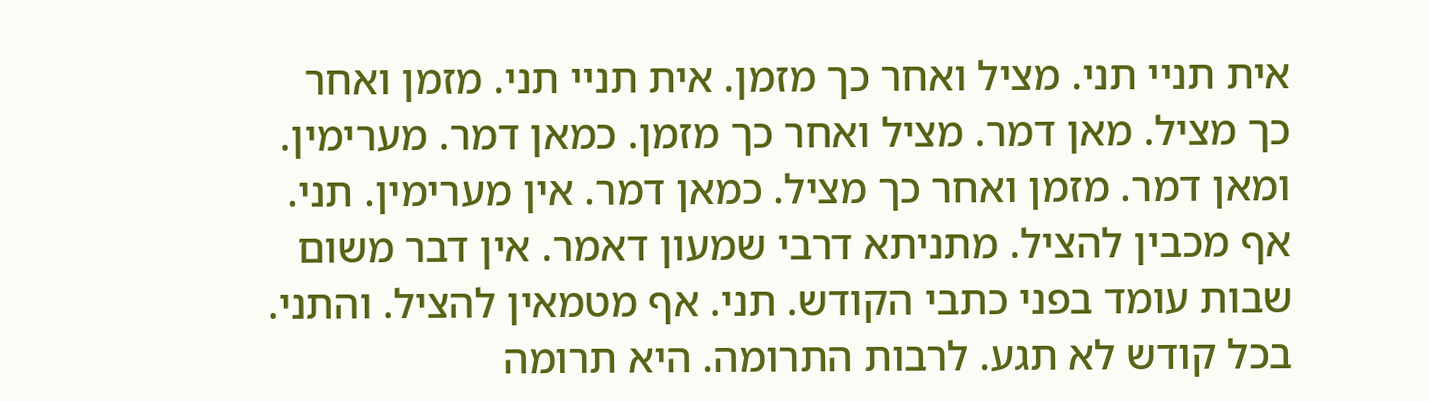אית תניי תני. מציל ואחר כך מזמן. אית תניי תני. מזמן ואחר כך מציל. מאן דמר. מציל ואחר כך מזמן. כמאן דמר. מערימין. ומאן דמר. מזמן ואחר כך מציל. כמאן דמר. אין מערימין. תני. אף מכבין להציל. מתניתא דרבי שמעון דאמר. אין דבר משום שבות עומד בפני כתבי הקודש. תני. אף מטמאין להציל. והתני. בכל קודש לא תגע. לרבות התרומה. היא תרומה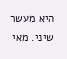היא מעשר שיני. מאי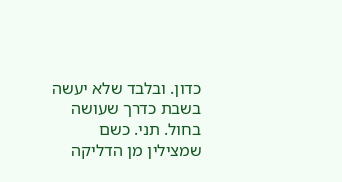כדון. ובלבד שלא יעשה בשבת כדרך שעושה בחול. תני. כשם שמצילין מן הדליקה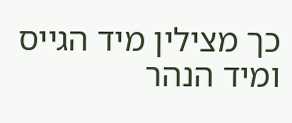כך מצילין מיד הגייס ומיד הנהר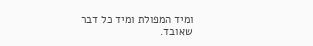ומיד המפולת ומיד כל דבר שאובד.